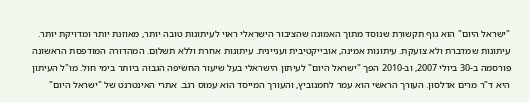"ישראל היום" הוא גוף תקשורת שנוסד מתוך האמונה שהציבור הישראלי ראוי לעיתונות טובה יותר, מאוזנת יותר ומדויקת יותר. עיתונות שמדברת ולא צועקת. עיתונות אמינה, אובייקטיבית ועניינית. עיתונות אחרת וללא תשלום. המהדורה המודפסת הראשונה פורסמה ב-30 ביולי 2007, וב-2010 הפך "ישראל היום" לעיתון הישראלי בעל שיעור החשיפה הגבוה ביותר בימי חול. מו"ל העיתון היא ד"ר מרים אדלסון. העורך הראשי הוא עמר לחמנוביץ, והעורך המייסד הוא עמוס רגב. אתרי האינטרנט של "ישראל היום"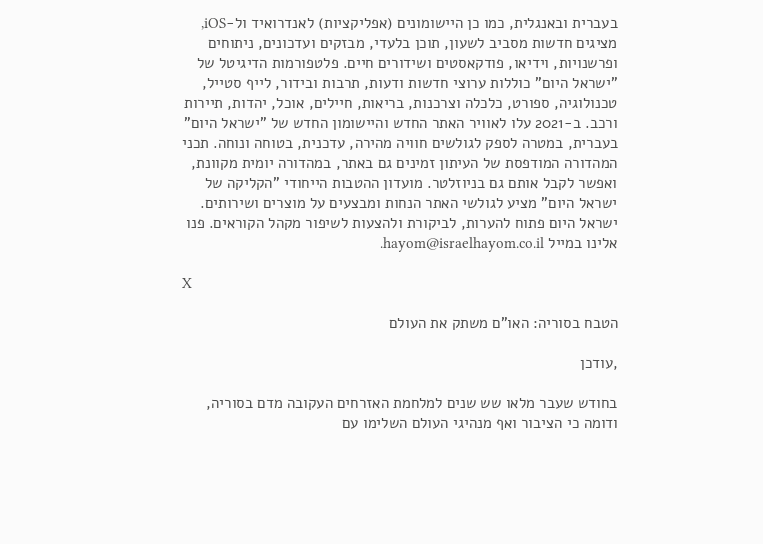בעברית ובאנגלית, כמו כן היישומונים (אפליקציות) לאנדרואיד ול-iOS, מציגים חדשות מסביב לשעון, תוכן בלעדי, מבזקים ועדכונים, ניתוחים ופרשנויות, וידיאו, פודקאסטים ושידורים חיים. פלטפורמות הדיגיטל של "ישראל היום" כוללות ערוצי חדשות ודעות, תרבות ובידור, לייף סטייל, טכנולוגיה, ספורט, כלכלה וצרכנות, בריאות, חיילים, אוכל, יהדות, תיירות ורכב. ב-2021 עלו לאוויר האתר החדש והיישומון החדש של "ישראל היום" בעברית, במטרה לספק לגולשים חוויה מהירה, עדכנית, בטוחה ונוחה. תכני המהדורה המודפסת של העיתון זמינים גם באתר, במהדורה יומית מקוונת, ואפשר לקבל אותם גם בניוזלטר. מועדון ההטבות הייחודי "הקליקה של ישראל היום" מציע לגולשי האתר הנחות ומבצעים על מוצרים ושירותים. ישראל היום פתוח להערות, לביקורת ולהצעות לשיפור מקהל הקוראים. פנו אלינו במייל hayom@israelhayom.co.il.

X

הטבח בסוריה: האו"ם משתק את העולם

,עודכן

בחודש שעבר מלאו שש שנים למלחמת האזרחים העקובה מדם בסוריה, ודומה כי הציבור ואף מנהיגי העולם השלימו עם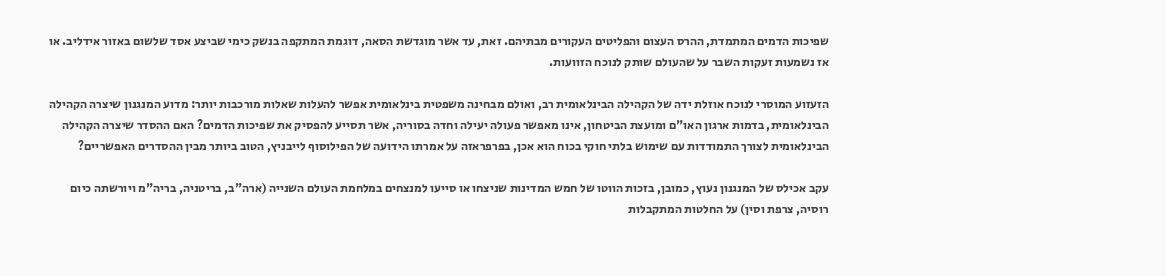שפיכות הדמים המתמדת, ההרס העצום והפליטים העקורים מבתיהם. זאת, עד אשר מוגדשת הסאה, דוגמת המתקפה בנשק כימי שביצע אסד שלשום באזור אידליב. או אז נשמעות זעקות השבר על שהעולם שותק לנוכח הזוועות.

הזעזוע המוסרי לנוכח אוזלת ידה של הקהילה הבינלאומית רב, ואולם מבחינה משפטית בינלאומית אפשר להעלות שאלות מורכבות יותר: מדוע המנגנון שיצרה הקהילה הבינלאומית, בדמות ארגון האו"ם ומועצת הביטחון, אינו מאפשר פעולה יעילה וחדה בסוריה, אשר תסייע להפסיק את שפיכות הדמים? האם ההסדר שיצרה הקהילה הבינלאומית לצורך התמודדות עם שימוש בלתי חוקי בכוח הוא אכן, בפרפראזה על אמרתו הידועה של הפילוסוף לייבניץ, הטוב ביותר מבין ההסדרים האפשריים?

עקב אכילס של המנגנון נעוץ, כמובן, בזכות הווטו של חמש המדינות שניצחו או סייעו למנצחים במלחמת העולם השנייה (ארה"ב, בריטניה, בריה"מ ויורשתה כיום רוסיה, צרפת וסין) על החלטות המתקבלות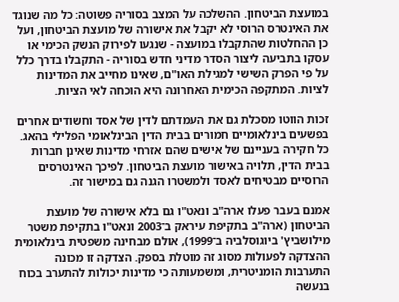במועצת הביטחון. ההשלכה על המצב בסוריה פשוטה: כל מה שנוגד את האינטרס הרוסי לא יקבל את אישורה של מועצת הביטחון, ועל כן ההחלטות שהתקבלו במועצה - שנגעו לפירוק הנשק הכימי או עסקו בתביעה ליצור הסדר מדיני חדש בסוריה - התקבלו בדרך כלל על פי הפרק השישי למגילת האו"ם, שאינו מחייב את המדינות לציות. המתקפה הכימית האחרונה היא הוכחה לאי הציות.

זכות הווטו מסכלת גם את העמדתם לדין של אסד וחשודים אחרים בפשעים בינלאומיים חמורים בבית הדין הבינלאומי הפלילי בהאג. כל חקירה בעניינם של אישים שהם אזרחי מדינות שאינן חברות בבית הדין, תלויה באישור מועצת הביטחון. לפיכך האינטרסים הרוסיים מבטיחים לאסד ולמשטרו הגנה גם במישור זה.

אמנם בעבר פעלו ארה"ב ונאט"ו גם בלא אישורה של מועצת הביטחון (ארה"ב בתקיפת עיראק ב־2003 ונאט"ו בתקיפת משטר מילושביץ' ביוגוסלביה ב־1999), אולם מבחינה משפטית בינלאומית ההצדקה לפעולות מסוג זה מוטלת בספק. הצדקה זו מכונה התערבות הומניטרית, ומשמעותה כי מדינות יכולות להתערב בכוח בנעשה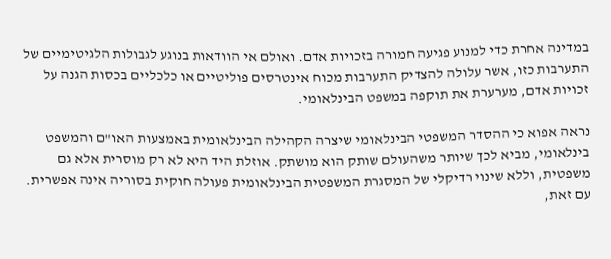במדינה אחרת כדי למנוע פגיעה חמורה בזכויות אדם. ואולם אי הוודאות בנוגע לגבולות הלגיטימיים של התערבות כזו, אשר עלולה להצדיק התערבות מכוח אינטרסים פוליטיים או כלכליים בכסות הגנה על זכויות אדם, מערערת את תוקפה במשפט הבינלאומי.

נראה אפוא כי ההסדר המשפטי הבינלאומי שיצרה הקהילה הבינלאומית באמצעות האו"ם והמשפט בינלאומי, מביא לכך שיותר משהעולם שותק הוא מושתק. אוזלת היד היא לא רק מוסרית אלא גם משפטית, וללא שינוי רדיקלי של המסגרת המשפטית הבינלאומית פעולה חוקית בסוריה אינה אפשרית. עם זאת,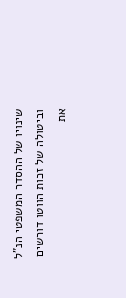שינויו של ההסדר המשפטי הנ"ל וביטולה של זכות הווטו דורשים את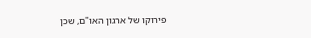פירוקו של ארגון האו"ם, שכן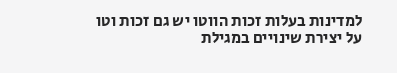למדינות בעלות זכות הווטו יש גם זכות וטו על יצירת שינויים במגילת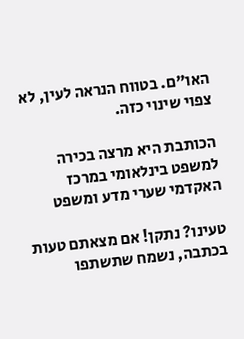האו"ם. בטווח הנראה לעין, לא צפוי שינוי כזה.

הכותבת היא מרצה בכירה למשפט בינלאומי במרכז האקדמי שערי מדע ומשפט

טעינו? נתקן! אם מצאתם טעות בכתבה, נשמח שתשתפו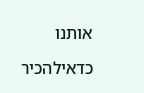אותנו

כדאילהכיר